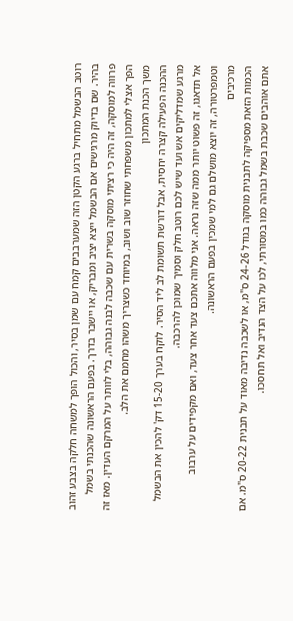רוטב הבשמל מתחיל ברגע הקטן הזה שמערבבים קמח עם שמן בסיר, והכול הופך למשחה חלקה בצבע זהוב בהיר. שם בדיוק מרגישים אם הבשמל ייצא יציב ומבריק, או יישבר בדרך. בפעם הראשונה שהכנתי בשמל פרווה למוסקה, זה היה כי רציתי מוסקה בשרית עם שכבה לבנה גבוהה, בלי לוותר על המרקם העדין. מאז זה הפך אצלי למתכון משפחתי שחוזר שוב ושוב, במיוחד כשצריך משהו מחמם את הלב.
משך הכנת המתכון
ההכנה הפעילה קצרה יחסית, אבל דורשת תשומת לב ליד הסיר. לוקח בערך 15-20 דק' להכין את הבשמל מרגע שמדליקים אש ועד שיש לכם רוטב חלק וסמיך שמוכן להרכבה.
אל תדאגו, זה פשוט יותר ממה שזה נראה. אני מלווה אתכם צעד אחר צעד, ואם מקפידים על ערבוב וטמפרטורה, זה יוצא מושלם גם למי שמכין בפעם הראשונה.
מרכיבים
הכמות הזאת מספיקה לתבנית מוסקה בגודל 24-26 ס"מ, או לשכבה נדיבה מאוד על תבנית 20-22 ס"מ. אם אתם אוהבים שכבת בשמל גבוהה כמו במסורתי, לכו על הצד הנדיב ואל תחסכו.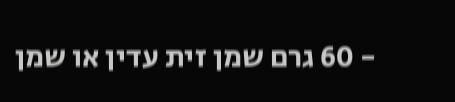- 60 גרם שמן זית עדין או שמן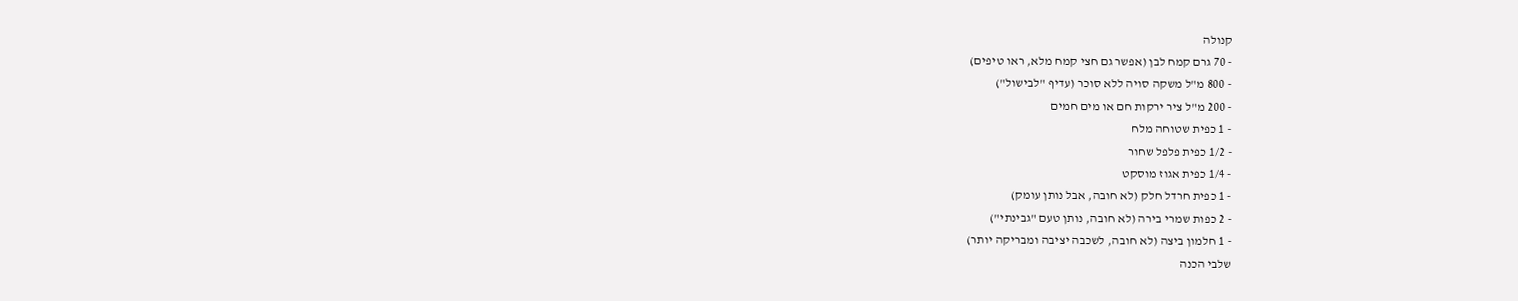קנולה
- 70 גרם קמח לבן (אפשר גם חצי קמח מלא, ראו טיפים)
- 800 מ"ל משקה סויה ללא סוכר (עדיף "לבישול")
- 200 מ"ל ציר ירקות חם או מים חמים
- 1 כפית שטוחה מלח
- 1/2 כפית פלפל שחור
- 1/4 כפית אגוז מוסקט
- 1 כפית חרדל חלק (לא חובה, אבל נותן עומק)
- 2 כפות שמרי בירה (לא חובה, נותן טעם "גבינתי")
- 1 חלמון ביצה (לא חובה, לשכבה יציבה ומבריקה יותר)
שלבי הכנה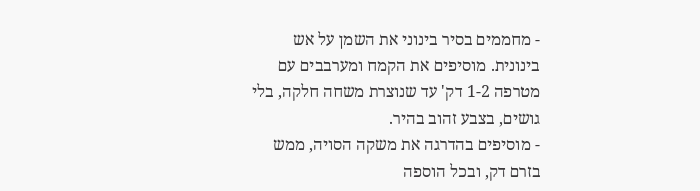- מחממים בסיר בינוני את השמן על אש בינונית. מוסיפים את הקמח ומערבבים עם מטרפה 1-2 דק' עד שנוצרת משחה חלקה, בלי גושים, בצבע זהוב בהיר.
- מוסיפים בהדרגה את משקה הסויה, ממש בזרם דק, ובכל הוספה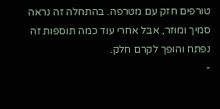טורפים חזק עם מטרפה. בהתחלה זה נראה סמיך ומוזר, אבל אחרי עוד כמה תוספות זה נפתח והופך לקרם חלק.
-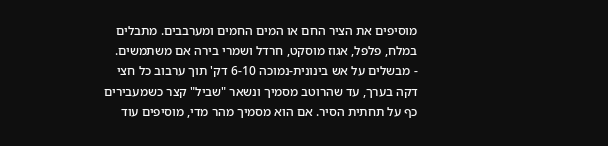מוסיפים את הציר החם או המים החמים ומערבבים. מתבלים במלח, פלפל, אגוז מוסקט, חרדל ושמרי בירה אם משתמשים.
- מבשלים על אש בינונית-נמוכה 6-10 דק' תוך ערבוב כל חצי דקה בערך, עד שהרוטב מסמיך ונשאר "שביל" קצר כשמעבירים כף על תחתית הסיר. אם הוא מסמיך מהר מדי, מוסיפים עוד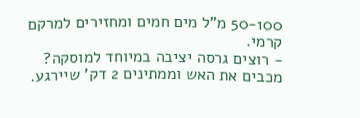50-100 מ"ל מים חמים ומחזירים למרקם קרמי.
- רוצים גרסה יציבה במיוחד למוסקה? מכבים את האש וממתינים 2 דק' שיירגע.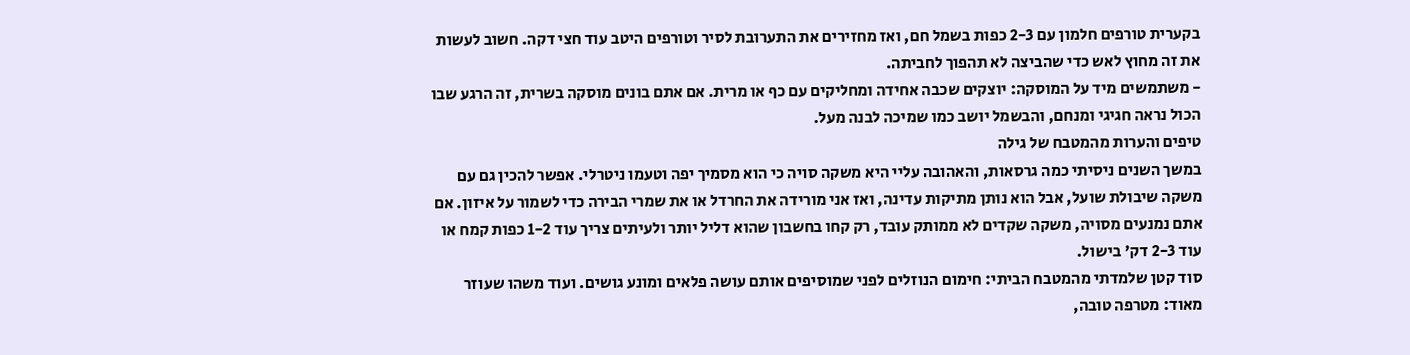בקערית טורפים חלמון עם 2-3 כפות בשמל חם, ואז מחזירים את התערובת לסיר וטורפים היטב עוד חצי דקה. חשוב לעשות את זה מחוץ לאש כדי שהביצה לא תהפוך לחביתה.
- משתמשים מיד על המוסקה: יוצקים שכבה אחידה ומחליקים עם כף או מרית. אם אתם בונים מוסקה בשרית, זה הרגע שבו הכול נראה חגיגי ומנחם, והבשמל יושב כמו שמיכה לבנה מעל.
טיפים והערות מהמטבח של גילה
במשך השנים ניסיתי כמה גרסאות, והאהובה עליי היא משקה סויה כי הוא מסמיך יפה וטעמו ניטרלי. אפשר להכין גם עם משקה שיבולת שועל, אבל הוא נותן מתיקות עדינה, ואז אני מורידה את החרדל או את שמרי הבירה כדי לשמור על איזון. אם אתם נמנעים מסויה, משקה שקדים לא ממותק עובד, רק קחו בחשבון שהוא דליל יותר ולעיתים צריך עוד 1-2 כפות קמח או עוד 2-3 דק' בישול.
סוד קטן שלמדתי מהמטבח הביתי: חימום הנוזלים לפני שמוסיפים אותם עושה פלאים ומונע גושים. ועוד משהו שעוזר מאוד: מטרפה טובה,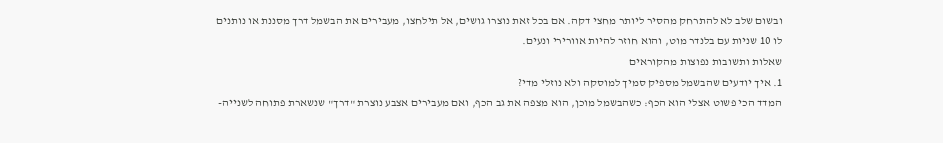ובשום שלב לא להתרחק מהסיר ליותר מחצי דקה. אם בכל זאת נוצרו גושים, אל תילחצו, מעבירים את הבשמל דרך מסננת או נותנים לו 10 שניות עם בלנדר מוט, והוא חוזר להיות אוורירי ונעים.
שאלות ותשובות נפוצות מהקוראים
1. איך יודעים שהבשמל מספיק סמיך למוסקה ולא נוזלי מדי?
המדד הכי פשוט אצלי הוא הכף: כשהבשמל מוכן, הוא מצפה את גב הכף, ואם מעבירים אצבע נוצרת "דרך" שנשארת פתוחה לשנייה-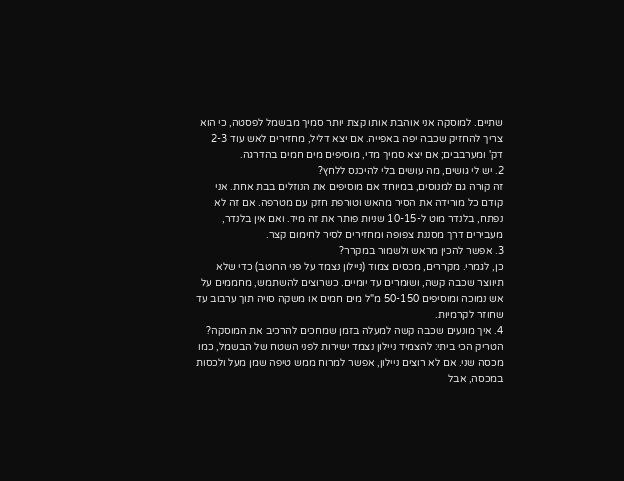שתיים. למוסקה אני אוהבת אותו קצת יותר סמיך מבשמל לפסטה, כי הוא צריך להחזיק שכבה יפה באפייה. אם יצא דליל, מחזירים לאש עוד 2-3 דק' ומערבבים; אם יצא סמיך מדי, מוסיפים מים חמים בהדרגה.
2. יש לי גושים, מה עושים בלי להיכנס ללחץ?
זה קורה גם למנוסים, במיוחד אם מוסיפים את הנוזלים בבת אחת. אני קודם כל מורידה את הסיר מהאש וטורפת חזק עם מטרפה. אם זה לא נפתח, בלנדר מוט ל-10-15 שניות פותר את זה מיד. ואם אין בלנדר, מעבירים דרך מסננת צפופה ומחזירים לסיר לחימום קצר.
3. אפשר להכין מראש ולשמור במקרר?
כן, לגמרי. מקררים, מכסים צמוד (ניילון נצמד על פני הרוטב) כדי שלא תיווצר שכבה קשה, ושומרים עד יומיים. כשרוצים להשתמש, מחממים על אש נמוכה ומוסיפים 50-150 מ"ל מים חמים או משקה סויה תוך ערבוב עד שחוזר לקרמיות.
4. איך מונעים שכבה קשה למעלה בזמן שמחכים להרכיב את המוסקה?
הטריק הכי ביתי: להצמיד ניילון נצמד ישירות לפני השטח של הבשמל, כמו מכסה שני. אם לא רוצים ניילון, אפשר למרוח ממש טיפה שמן מעל ולכסות במכסה, אבל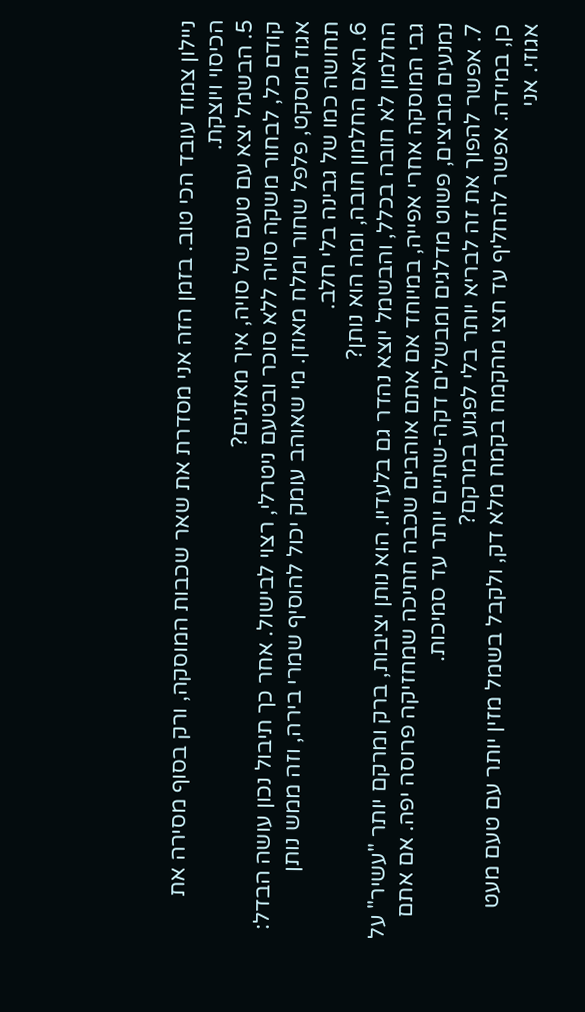ניילון צמוד עובד הכי טוב. בזמן הזה אני מסדרת את שאר שכבות המוסקה, ורק בסוף מסירה את הכיסוי ויוצקת.
5. הבשמל יצא עם טעם של סויה, איך מאזנים?
קודם כל, לבחור משקה סויה ללא סוכר ובטעם ניטרלי, רצוי לבישול. אחר כך תיבול נכון עושה הבדל: אגוז מוסקט, פלפל שחור ומלח מאוזן. מי שאוהב עומק יכול להוסיף שמרי בירה, וזה ממש נותן תחושה כמו של גבינה בלי חלב.
6. האם החלמון חובה, ומה הוא נותן?
החלמון לא חובה בכלל, והבשמל יוצא נהדר גם בלעדיו. הוא נותן יציבות, ברק ומרקם יותר "עשיר" על גבי המוסקה אחרי אפייה, במיוחד אם אתם אוהבים שכבה חתיכה שמחזיקה פרוסה יפה. אם אתם נמנעים מביצים, פשוט מדלגים ומבשלים דקה-שתיים יותר עד סמיכות.
7. אפשר להפוך את זה לבריא יותר בלי לפגוע במרקם?
כן, במידה. אפשר להחליף עד חצי מהקמח בקמח מלא דק, ולקבל בשמל מזין יותר עם טעם מעט אגוזי. אני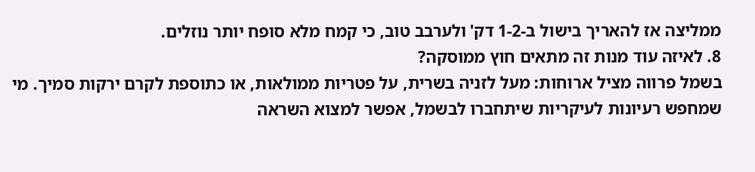ממליצה אז להאריך בישול ב-1-2 דק' ולערבב טוב, כי קמח מלא סופח יותר נוזלים.
8. לאיזה עוד מנות זה מתאים חוץ ממוסקה?
בשמל פרווה מציל ארוחות: מעל לזניה בשרית, על פטריות ממולאות, או כתוספת לקרם ירקות סמיך. מי שמחפש רעיונות לעיקריות שיתחברו לבשמל, אפשר למצוא השראה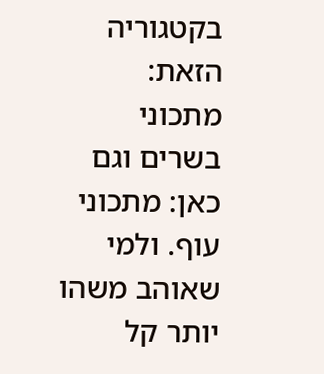בקטגוריה הזאת: מתכוני בשרים וגם כאן: מתכוני עוף. ולמי שאוהב משהו יותר קל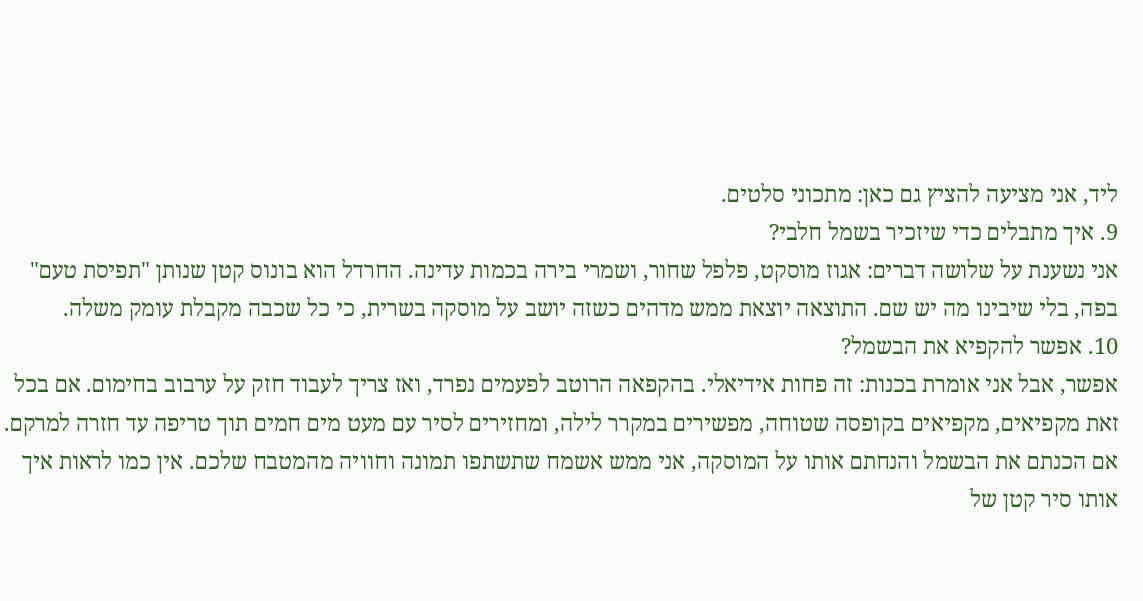ליד, אני מציעה להציץ גם כאן: מתכוני סלטים.
9. איך מתבלים כדי שיזכיר בשמל חלבי?
אני נשענת על שלושה דברים: אגוז מוסקט, פלפל שחור, ושמרי בירה בכמות עדינה. החרדל הוא בונוס קטן שנותן "תפיסת טעם" בפה, בלי שיבינו מה יש שם. התוצאה יוצאת ממש מדהים כשזה יושב על מוסקה בשרית, כי כל שכבה מקבלת עומק משלה.
10. אפשר להקפיא את הבשמל?
אפשר, אבל אני אומרת בכנות: זה פחות אידיאלי. בהקפאה הרוטב לפעמים נפרד, ואז צריך לעבוד חזק על ערבוב בחימום. אם בכל זאת מקפיאים, מקפיאים בקופסה שטוחה, מפשירים במקרר לילה, ומחזירים לסיר עם מעט מים חמים תוך טריפה עד חזרה למרקם.
אם הכנתם את הבשמל והנחתם אותו על המוסקה, אני ממש אשמח שתשתפו תמונה וחוויה מהמטבח שלכם. אין כמו לראות איך אותו סיר קטן של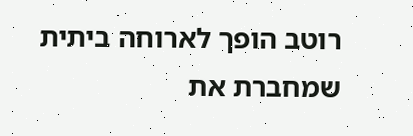רוטב הופך לארוחה ביתית שמחברת את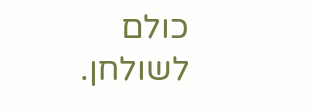כולם לשולחן.